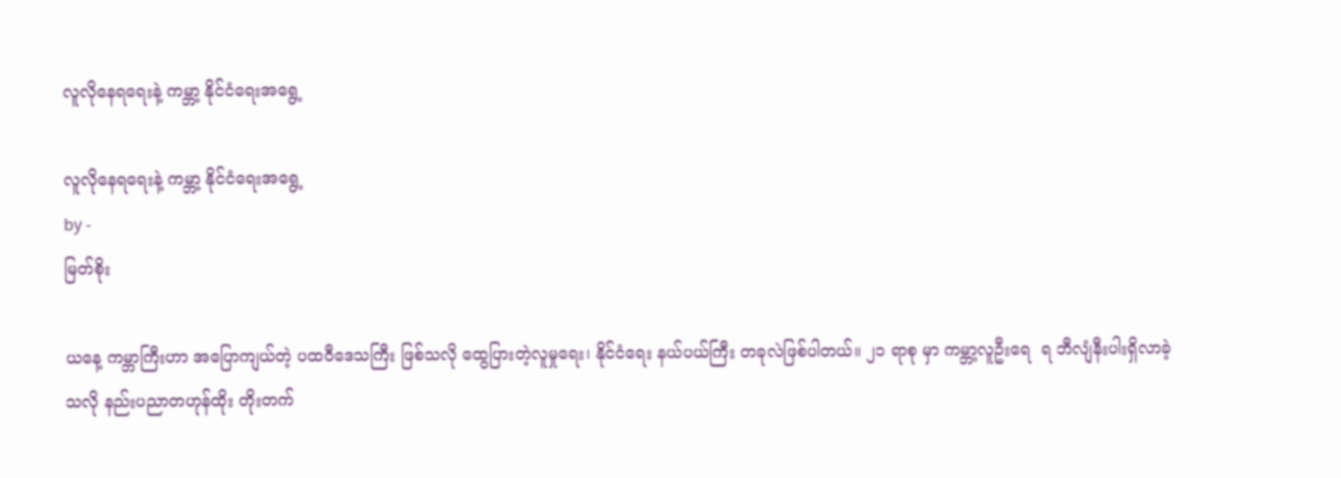လူလိုနေရရေးနဲ့ ကမ္ဘာ့ နိုင်ငံရေးအရွေ့

လူလိုနေရရေးနဲ့ ကမ္ဘာ့ နိုင်ငံရေးအရွေ့
by -
မြတ်စိုး

ယနေ့ ကမ္ဘာကြီးဟာ အပြောကျယ်တဲ့ ပထဝီဒေသကြီး ဖြစ်သလို ထွေပြားတဲ့လူမှုရေး၊ နိုင်ငံရေး နယ်ပယ်ကြီး တခုလဲဖြစ်ပါတယ်။ ၂၁ ရာစု မှာ ကမ္ဘာ့လူဦးရေ  ရ ဘီလျံနီးပါးရှိလာခဲ့သလို နည်းပညာတဟုန်ထိုး တိုးတက်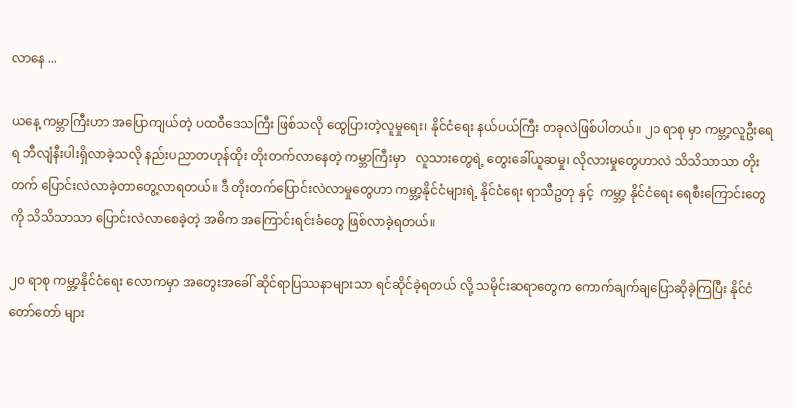လာနေ ...

ယနေ့ ကမ္ဘာကြီးဟာ အပြောကျယ်တဲ့ ပထဝီဒေသကြီး ဖြစ်သလို ထွေပြားတဲ့လူမှုရေး၊ နိုင်ငံရေး နယ်ပယ်ကြီး တခုလဲဖြစ်ပါတယ်။ ၂၁ ရာစု မှာ ကမ္ဘာ့လူဦးရေ  ရ ဘီလျံနီးပါးရှိလာခဲ့သလို နည်းပညာတဟုန်ထိုး တိုးတက်လာနေတဲ့ ကမ္ဘာကြီးမှာ   လူသားတွေရဲ့ တွေးခေါ်ယူဆမှု၊ လိုလားမှုတွေဟာလဲ သိသိသာသာ တိုးတက် ပြောင်းလဲလာခဲ့တာတွေ့လာရတယ်။ ဒီ တိုးတက်ပြောင်းလဲလာမှုတွေဟာ ကမ္ဘာ့နိုင်ငံများရဲ့ နိုင်ငံရေး ရာသီဥတု နှင့်  ကမ္ဘာ့ နိုင်ငံရေး ရေစီးကြောင်းတွေကို သိသိသာသာ ပြောင်းလဲလာစေခဲ့တဲ့ အဓိက အကြောင်းရင်းခံတွေ ဖြစ်လာခဲ့ရတယ်။

၂ဝ ရာစု ကမ္ဘာ့နိုင်ငံရေး လောကမှာ အတွေးအခေါ် ဆိုင်ရာပြဿနာများသာ ရင်ဆိုင်ခဲ့ရတယ် လို့ သမိုင်းဆရာတွေက ကောက်ချက်ချပြောဆိုခဲ့ကြပြီး နိုင်ငံ တော်တော် များ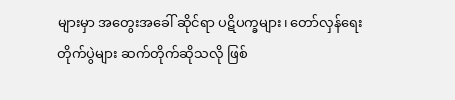များမှာ အတွေးအခေါ် ဆိုင်ရာ ပဋိပက္ခများ၊ တော်လှန်ရေးတိုက်ပွဲများ ဆက်တိုက်ဆိုသလို ဖြစ်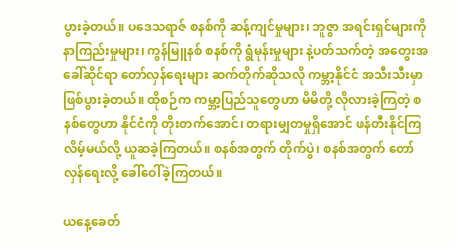ပွားခဲ့တယ်။ ပဒေသရာဇ် စနစ်ကို ဆန့်ကျင်မှုများ၊ ဘူဇွာ အရင်းရှင်များကို နာကြည်းမှုများ၊ ကွန်မြူနစ် စနစ်ကို ရွံမုန်းမှုများ နဲ့ပတ်သက်တဲ့ အတွေးအခေါ်ဆိုင်ရာ တော်လှန်ရေးများ ဆက်တိုက်ဆိုသလို ကမ္ဘာ့နိုင်ငံ အသီးသီးမှာ ဖြစ်ပွားခဲ့တယ်။ ထိုစဉ်က ကမ္ဘာ့ပြည်သူတွေဟာ မိမိတို့ လိုလားခဲ့ကြတဲ့ စနစ်တွေဟာ နိုင်ငံကို တိုးတက်အောင်၊ တရားမျှတမှုရှိအောင် ဖန်တီးနိုင်ကြလိမ့်မယ်လို့ ယူဆခဲ့ကြတယ်။ စနစ်အတွက် တိုက်ပွဲ၊ စနစ်အတွက် တော်လှန်ရေးလို့ ခေါ်ဝေါ်ခဲ့ကြတယ်။

ယနေ့ခေတ်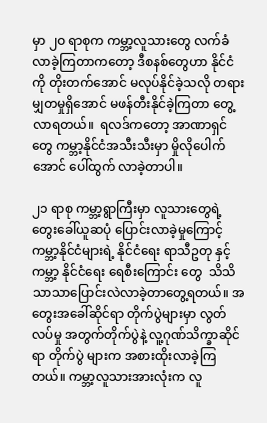မှာ ၂ဝ ရာစုက ကမ္ဘာ့လူသားတွေ လက်ခံလာခဲ့ကြတာကတော့ ဒီစနစ်တွေဟာ နိုင်ငံကို တိုးတက်အောင် မလုပ်နိုင်ခဲ့သလို တရားမျှတမှုရှိအောင် မဖန်တီးနိုင်ခဲ့ကြတာ တွေ့လာရတယ်။  ရလဒ်ကတော့ အာဏာရှင်တွေ ကမ္ဘာ့နိုင်ငံအသီးသီးမှာ မှိုလိုပေါက်အောင် ပေါ်ထွက် လာခဲ့တာပါ။

၂၁ ရာစု ကမ္ဘာ့ရွာကြီးမှာ လူသားတွေရဲ့ တွေးခေါ်ယူဆပုံ ပြောင်းလာခဲ့မှုကြောင့် ကမ္ဘာ့နိုင်ငံများရဲ့ နိုင်ငံရေး ရာသီဥတု နှင့်  ကမ္ဘာ့ နိုင်ငံရေး ရေစီးကြောင်း တွေ  သိသိသာသာပြောင်းလဲလာခဲ့တာတွေ့ရတယ်။ အတွေးအခေါ်ဆိုင်ရာ တိုက်ပွဲများမှာ လွတ်လပ်မှု အတွက်တိုက်ပွဲနဲ့ လူ့ဂုဏ်သိက္ခာဆိုင်ရာ တိုက်ပွဲ များက အစားထိုးလာခဲ့ကြတယ်။ ကမ္ဘာ့လူသားအားလုံးက လူ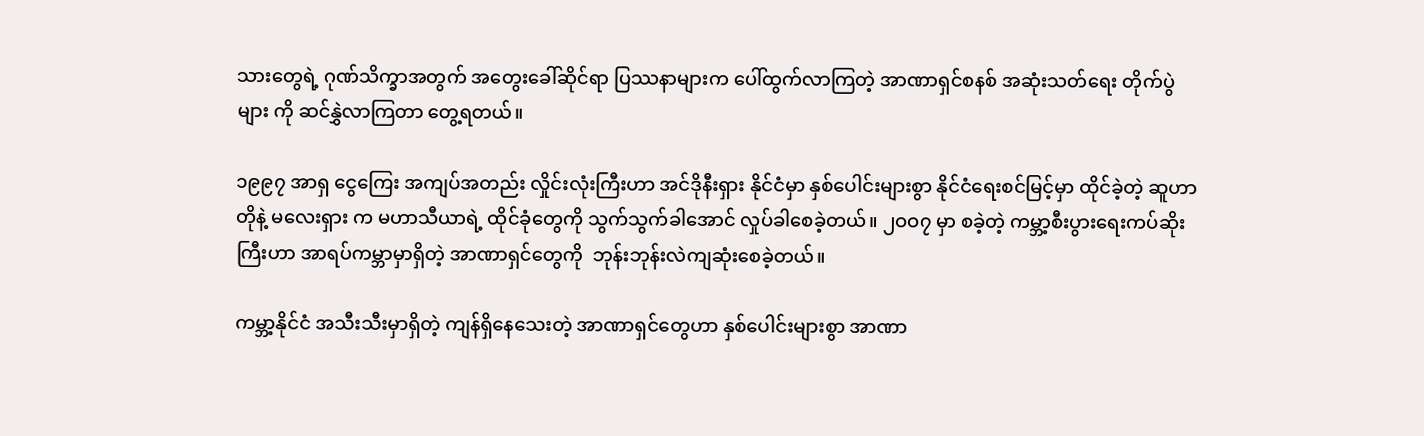သားတွေရဲ့ ဂုဏ်သိက္ခာအတွက် အတွေးခေါ်ဆိုင်ရာ ပြဿနာများက ပေါ်ထွက်လာကြတဲ့ အာဏာရှင်စနစ် အဆုံးသတ်ရေး တိုက်ပွဲများ ကို ဆင်နွှဲလာကြတာ တွေ့ရတယ်။

၁၉၉၇ အာရှ ငွေကြေး အကျပ်အတည်း လှိုင်းလုံးကြီးဟာ အင်ဒိုနီးရှား နိုင်ငံမှာ နှစ်ပေါင်းများစွာ နိုင်ငံရေးစင်မြင့်မှာ ထိုင်ခဲ့တဲ့ ဆူဟာတိုနဲ့ မလေးရှား က မဟာသီယာရဲ့ ထိုင်ခုံတွေကို သွက်သွက်ခါအောင် လှုပ်ခါစေခဲ့တယ်။ ၂ဝဝ၇ မှာ စခဲ့တဲ့ ကမ္ဘာ့စီးပွားရေးကပ်ဆိုးကြီးဟာ အာရပ်ကမ္ဘာမှာရှိတဲ့ အာဏာရှင်တွေကို  ဘုန်းဘုန်းလဲကျဆုံးစေခဲ့တယ်။

ကမ္ဘာ့နိုင်ငံ အသီးသီးမှာရှိတဲ့ ကျန်ရှိနေသေးတဲ့ အာဏာရှင်တွေဟာ နှစ်ပေါင်းများစွာ အာဏာ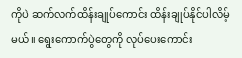ကိုပဲ ဆက်လက်ထိန်းချုပ်ကောင်း ထိန်းချုပ်နိုင်ပါလိမ့်မယ်။ ရွေးကောက်ပွဲတွေကို လုပ်ပေးကောင်း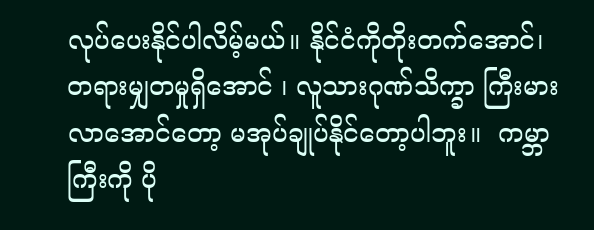လုပ်ပေးနိုင်ပါလိမ့်မယ်။ နိုင်ငံကိုတိုးတက်အောင်၊ တရားမျှတမှုရှိအောင် ၊ လူသားဂုဏ်သိက္ခာ ကြီးမားလာအောင်တော့ မအုပ်ချုပ်နိုင်တော့ပါဘူး။  ကမ္ဘာကြီးကို ပို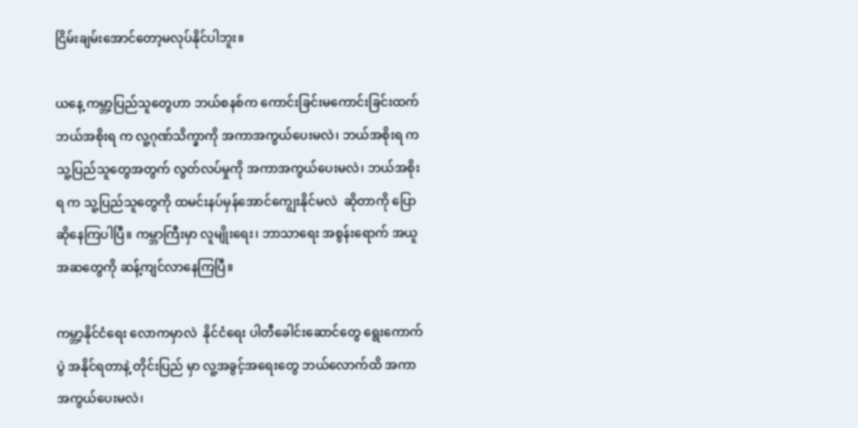ငြိမ်းချမ်းအောင်တော့မလုပ်နိုင်ပါဘူး။

ယနေ့ ကမ္ဘာ့ပြည်သူတွေဟာ ဘယ်စနစ်က ကောင်းခြင်းမကောင်းခြင်းထက် ဘယ်အစိုးရ က လူ့ဂုဏ်သိက္ခာကို အကာအကွယ်ပေးမလဲ၊ ဘယ်အစိုးရ က သူ့ပြည်သူတွေအတွက် လွတ်လပ်မှုကို အကာအကွယ်ပေးမလဲ၊ ဘယ်အစိုးရ က သူ့ပြည်သူတွေကို ထမင်းနပ်မှန်အောင်ကျွေးနိုင်မလဲ  ဆိုတာကို ပြောဆိုနေကြပါပြီ။ ကမ္ဘာကြီးမှာ လူမျိုးရေး၊ ဘာသာရေး အစွန်းရောက် အယူအဆတွေကို ဆန့်ကျင်လာနေကြပြီ။

ကမ္ဘာ့နိုင်ငံရေး လောကမှာလဲ  နိုင်ငံရေး ပါတီခေါင်းဆောင်တွေ ရွေးကောက်ပွဲ အနိုင်ရတာနဲ့ တိုင်းပြည် မှာ လူ့အခွင့်အရေးတွေ ဘယ်လောက်ထိ အကာအကွယ်ပေးမလဲ၊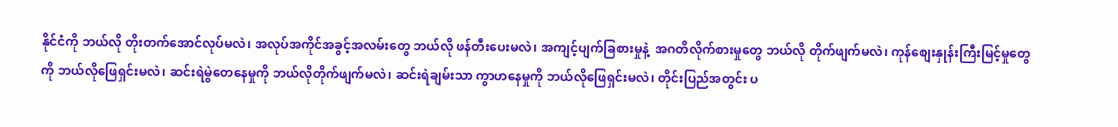နိုင်ငံကို ဘယ်လို တိုးတက်အောင်လုပ်မလဲ၊ အလုပ်အကိုင်အခွင့်အလမ်းတွေ ဘယ်လို ဖန်တီးပေးမလဲ၊ အကျင့်ပျက်ခြစားမှုနဲ့  အဂတိလိုက်စားမှုတွေ ဘယ်လို တိုက်ဖျက်မလဲ၊ ကုန်စျေးနှုန်းကြီးမြင့်မှုတွေကို ဘယ်လိုဖြေရှင်းမလဲ၊ ဆင်းရဲမွဲတေနေမှုကို ဘယ်လိုတိုက်ဖျက်မလဲ၊ ဆင်းရဲချမ်းသာ ကွာဟနေမှုကို ဘယ်လိုဖြေရှင်းမလဲ၊ တိုင်းပြည်အတွင်း ပ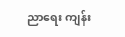ညာရေး ကျန်း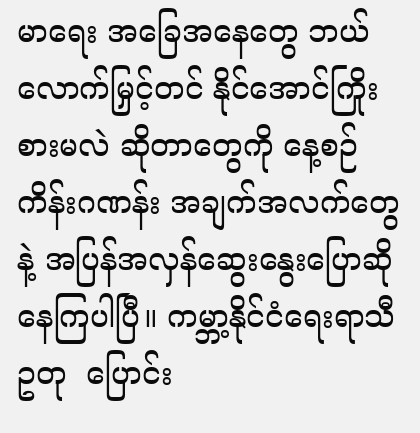မာရေး အခြေအနေတွေ ဘယ်လောက်မြှင့်တင် နိုင်အောင်ကြိုးစားမလဲ ဆိုတာတွေကို နေ့စဉ် ကိန်းဂဏန်း အချက်အလက်တွေနဲ့ အပြန်အလှန်ဆွေးနွေးပြောဆိုနေကြပါပြီ။ ကမ္ဘာ့နိုင်ငံရေးရာသီဥတု  ပြောင်း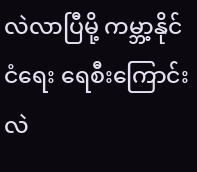လဲလာပြီမို့ ကမ္ဘာ့နိုင်ငံရေး ရေစီးကြောင်းလဲ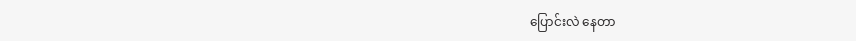ပြောင်းလဲ နေတာ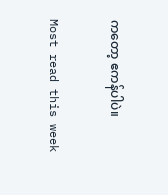ကတော့ ဧကန်ပါပဲ။

Most read this week